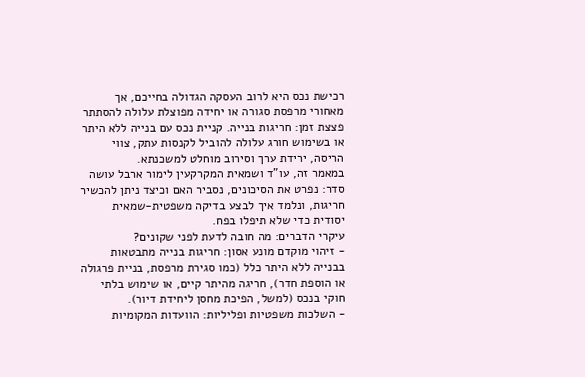רכישת נכס היא לרוב העסקה הגדולה בחייכם, אך מאחורי מרפסת סגורה או יחידה מפוצלת עלולה להסתתר פצצת זמן: חריגות בנייה. קניית נכס עם בנייה ללא היתר או בשימוש חורג עלולה להוביל לקנסות עתק, צווי הריסה, ירידת ערך וסירוב מוחלט למשכנתא.
במאמר זה, עו"ד ושמאית המקרקעין לימור ארבל עושה סדר: נפרט את הסיכונים, נסביר האם וכיצד ניתן להכשיר חריגות, ונלמד איך לבצע בדיקה משפטית-שמאית יסודית כדי שלא תיפלו בפח.
עיקרי הדברים: מה חובה לדעת לפני שקונים?
- זיהוי מוקדם מונע אסון: חריגות בנייה מתבטאות בבנייה ללא היתר כלל (כמו סגירת מרפסת, בניית פרגולה או הוספת חדר), חריגה מהיתר קיים, או שימוש בלתי חוקי בנכס (למשל, הפיכת מחסן ליחידת דיור).
- השלכות משפטיות ופליליות: הוועדות המקומיות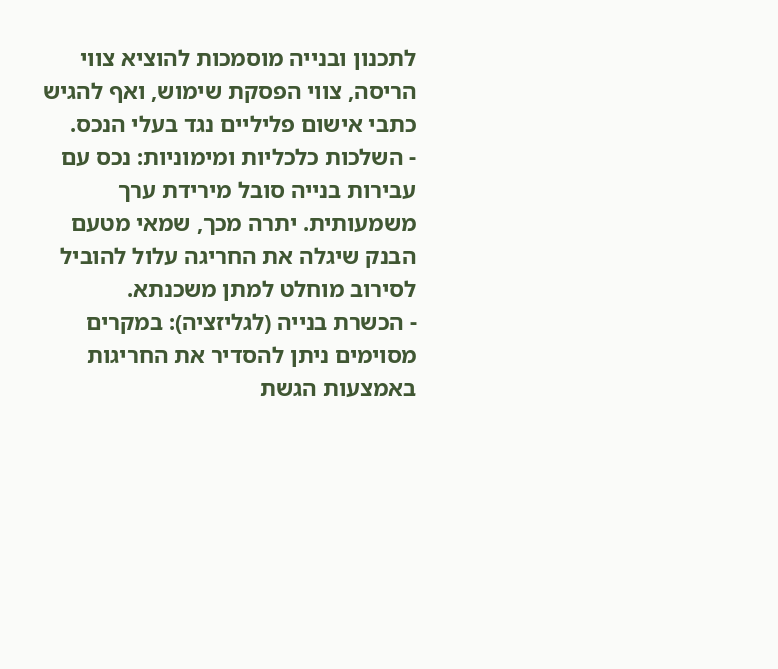לתכנון ובנייה מוסמכות להוציא צווי הריסה, צווי הפסקת שימוש, ואף להגיש כתבי אישום פליליים נגד בעלי הנכס.
- השלכות כלכליות ומימוניות: נכס עם עבירות בנייה סובל מירידת ערך משמעותית. יתרה מכך, שמאי מטעם הבנק שיגלה את החריגה עלול להוביל לסירוב מוחלט למתן משכנתא.
- הכשרת בנייה (לגליזציה): במקרים מסוימים ניתן להסדיר את החריגות באמצעות הגשת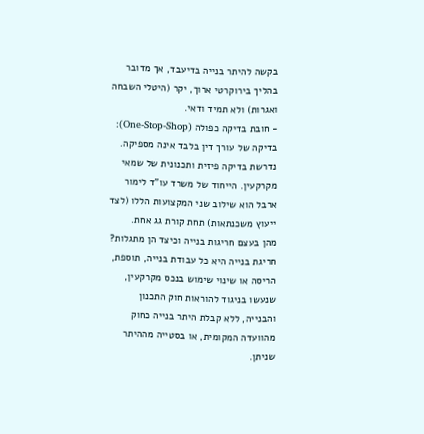בקשה להיתר בנייה בדיעבד, אך מדובר בהליך בירוקרטי ארוך, יקר (היטלי השבחה ואגרות) ולא תמיד ודאי.
- חובת בדיקה כפולה (One-Stop-Shop): בדיקה של עורך דין בלבד אינה מספיקה. נדרשת בדיקה פיזית ותכנונית של שמאי מקרקעין. הייחוד של משרד עו"ד לימור ארבל הוא שילוב שני המקצועות הללו (לצד ייעוץ משכנתאות) תחת קורת גג אחת.
מהן בעצם חריגות בנייה וכיצד הן מתגלות?
חריגת בנייה היא כל עבודת בנייה, תוספת, הריסה או שינוי שימוש בנכס מקרקעין, שנעשו בניגוד להוראות חוק התכנון והבנייה, ללא קבלת היתר בנייה כחוק מהוועדה המקומית, או בסטייה מההיתר שניתן.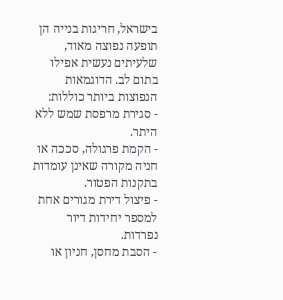בישראל, חריגות בנייה הן תופעה נפוצה מאוד, שלעיתים נעשית אפילו בתום לב. הדוגמאות הנפוצות ביותר כוללות:
- סגירת מרפסת שמש ללא היתר.
- הקמת פרגולה, סככה או חניה מקורה שאינן עומדות בתקנות הפטור.
- פיצול דירת מגורים אחת למספר יחידות דיור נפרדות.
- הסבת מחסן, חניון או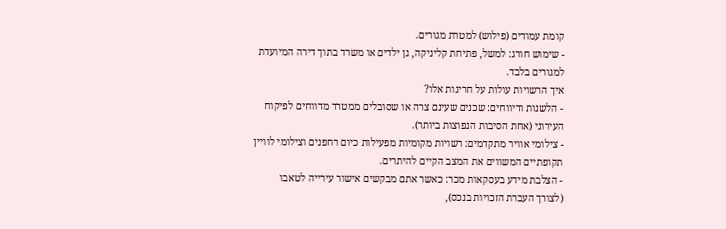קומת עמודים (פילוש) למטרת מגורים.
- שימוש חורג: למשל, פתיחת קליניקה, גן ילדים או משרד בתוך דירה המיועדת למגורים בלבד.
איך הרשויות עולות על חריגות אלו?
- הלשנות ודיווחים: שכנים שעינם צרה או שסובלים ממטרד מדווחים לפיקוח העירוני (אחת הסיבות הנפוצות ביותר).
- צילומי אוויר מתקדמים: רשויות מקומיות מפעילות כיום רחפנים וצילומי לוויין תקופתיים המשווים את המצב הקיים להיתרים.
- הצלבת מידע בעסקאות מכר: כאשר אתם מבקשים אישור עירייה לטאבו (לצורך העברת הזכויות בנכס),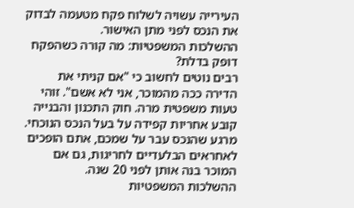העירייה עשויה לשלוח פקח מטעמה לבדוק את הנכס לפני מתן האישור.
ההשלכות המשפטיות: מה קורה כשהפקח דופק בדלת?
רבים נוטים לחשוב כי "אם קניתי את הדירה ככה מהמוכר, אני לא אשם". זוהי טעות משפטית מרה. חוק התכנון והבנייה קובע אחריות קפידה על בעל הנכס הנוכחי. מרגע שהנכס עבר על שמכם, אתם הופכים לאחראים הבלעדיים לחריגות, גם אם המוכר בנה אותן לפני 20 שנה.
ההשלכות המשפטיות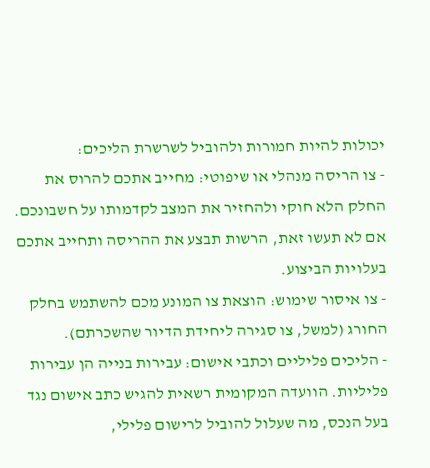יכולות להיות חמורות ולהוביל לשרשרת הליכים:
- צו הריסה מנהלי או שיפוטי: מחייב אתכם להרוס את החלק הלא חוקי ולהחזיר את המצב לקדמותו על חשבונכם. אם לא תעשו זאת, הרשות תבצע את ההריסה ותחייב אתכם בעלויות הביצוע.
- צו איסור שימוש: הוצאת צו המונע מכם להשתמש בחלק החורג (למשל, צו סגירה ליחידת הדיור שהשכרתם).
- הליכים פליליים וכתבי אישום: עבירות בנייה הן עבירות פליליות. הוועדה המקומית רשאית להגיש כתב אישום נגד בעל הנכס, מה שעלול להוביל לרישום פלילי,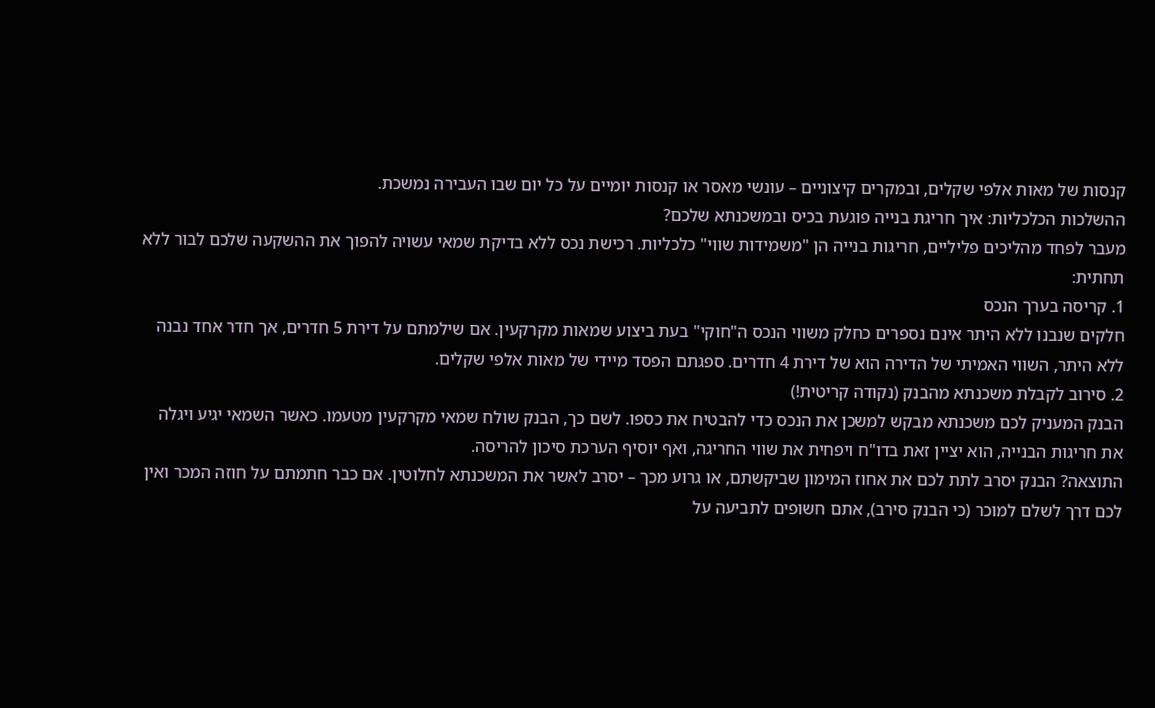קנסות של מאות אלפי שקלים, ובמקרים קיצוניים – עונשי מאסר או קנסות יומיים על כל יום שבו העבירה נמשכת.
ההשלכות הכלכליות: איך חריגת בנייה פוגעת בכיס ובמשכנתא שלכם?
מעבר לפחד מהליכים פליליים, חריגות בנייה הן "משמידות שווי" כלכליות. רכישת נכס ללא בדיקת שמאי עשויה להפוך את ההשקעה שלכם לבור ללא תחתית:
1. קריסה בערך הנכס
חלקים שנבנו ללא היתר אינם נספרים כחלק משווי הנכס ה"חוקי" בעת ביצוע שמאות מקרקעין. אם שילמתם על דירת 5 חדרים, אך חדר אחד נבנה ללא היתר, השווי האמיתי של הדירה הוא של דירת 4 חדרים. ספגתם הפסד מיידי של מאות אלפי שקלים.
2. סירוב לקבלת משכנתא מהבנק (נקודה קריטית!)
הבנק המעניק לכם משכנתא מבקש למשכן את הנכס כדי להבטיח את כספו. לשם כך, הבנק שולח שמאי מקרקעין מטעמו. כאשר השמאי יגיע ויגלה את חריגות הבנייה, הוא יציין זאת בדו"ח ויפחית את שווי החריגה, ואף יוסיף הערכת סיכון להריסה.
התוצאה? הבנק יסרב לתת לכם את אחוז המימון שביקשתם, או גרוע מכך – יסרב לאשר את המשכנתא לחלוטין. אם כבר חתמתם על חוזה המכר ואין לכם דרך לשלם למוכר (כי הבנק סירב), אתם חשופים לתביעה על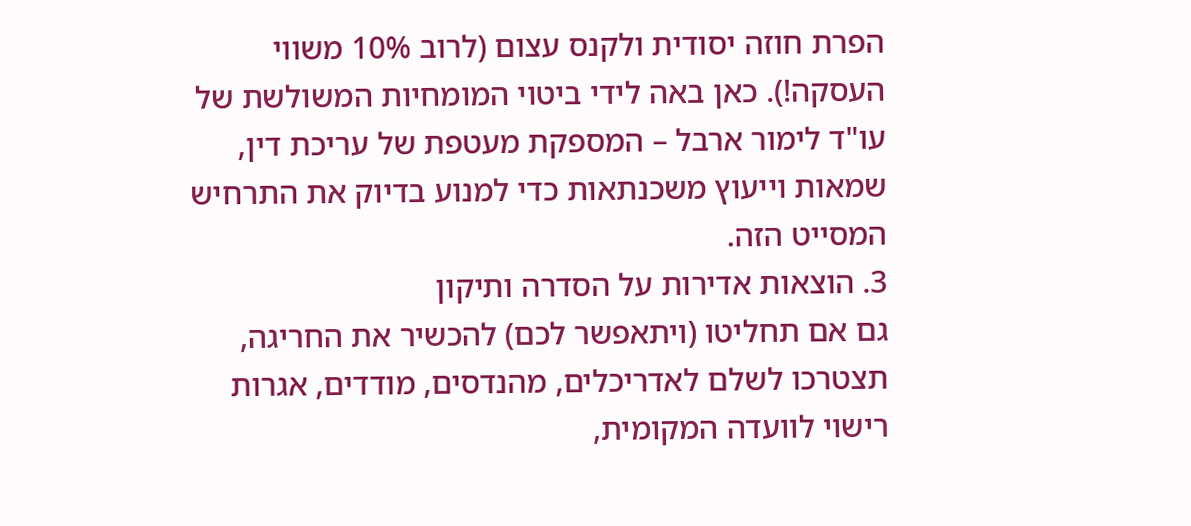הפרת חוזה יסודית ולקנס עצום (לרוב 10% משווי העסקה!). כאן באה לידי ביטוי המומחיות המשולשת של עו"ד לימור ארבל – המספקת מעטפת של עריכת דין, שמאות וייעוץ משכנתאות כדי למנוע בדיוק את התרחיש המסייט הזה.
3. הוצאות אדירות על הסדרה ותיקון
גם אם תחליטו (ויתאפשר לכם) להכשיר את החריגה, תצטרכו לשלם לאדריכלים, מהנדסים, מודדים, אגרות רישוי לוועדה המקומית,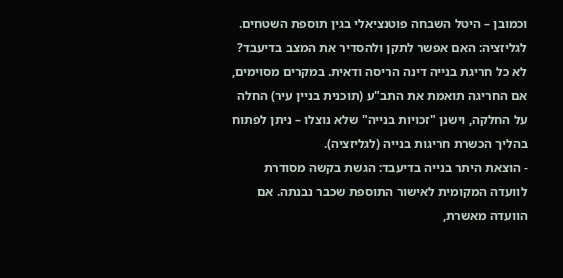וכמובן – היטל השבחה פוטנציאלי בגין תוספת השטחים.
לגליזציה: האם אפשר לתקן ולהסדיר את המצב בדיעבד?
לא כל חריגת בנייה דינה הריסה ודאית. במקרים מסוימים, אם החריגה תואמת את התב"ע (תוכנית בניין עיר) החלה על החלקה, וישנן "זכויות בנייה" שלא נוצלו – ניתן לפתוח בהליך הכשרת חריגות בנייה (לגליזציה).
- הוצאת היתר בנייה בדיעבד: הגשת בקשה מסודרת לוועדה המקומית לאישור התוספת שכבר נבנתה. אם הוועדה מאשרת,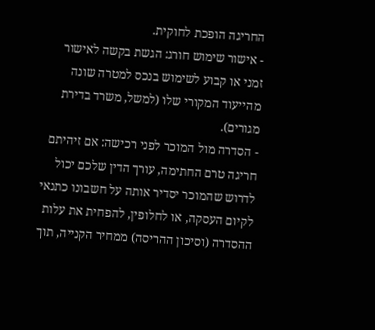החריגה הופכת לחוקית.
- אישור שימוש חורג: הגשת בקשה לאישור זמני או קבוע לשימוש בנכס למטרה שונה מהייעוד המקורי שלו (למשל, משרד בדירת מגורים).
- הסדרה מול המוכר לפני רכישה: אם זיהיתם חריגה טרם החתימה, עורך הדין שלכם יכול לדרוש שהמוכר יסדיר אותה על חשבונו כתנאי לקיום העסקה, או לחלופין, להפחית את עלות ההסדרה (וסיכון ההריסה) ממחיר הקנייה, תוך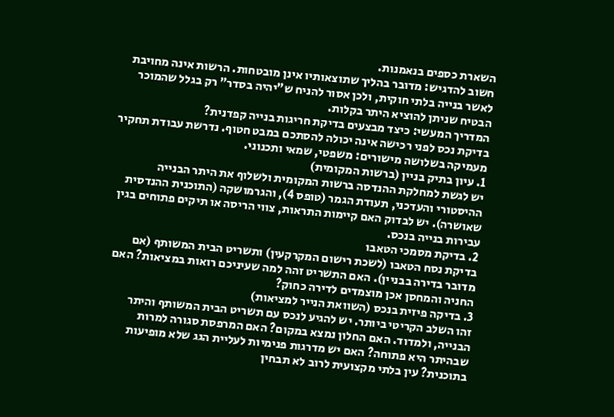השארת כספים בנאמנות.
חשוב להדגיש: מדובר בהליך שתוצאותיו אינן מובטחות. הרשות אינה מחויבת לאשר בנייה בלתי חוקית, ולכן אסור להניח ש"יהיה בסדר" רק בגלל שהמוכר הבטיח שניתן להוציא היתר בקלות.
המדריך המעשי: כיצד מבצעים בדיקת חריגות בנייה קפדנית?
בדיקת נכס לפני רכישה אינה יכולה להסתכם במבט חטוף. נדרשת עבודת תחקיר מעמיקה בשלושה מישורים: משפטי, שמאי ותכנוני.
1. עיון בתיק בניין (ברשות המקומית)
יש לגשת למחלקת ההנדסה ברשות המקומית ולשלוף את היתר הבנייה ההיסטורי והעדכני, תעודת הגמר (טופס 4), והגרמושקה (התוכנית ההנדסית שאושרה). יש לבדוק האם קיימות התראות, צווי הריסה או תיקים פתוחים בגין עבירות בנייה בנכס.
2. בדיקת מסמכי הטאבו
בדיקת נסח הטאבו (לשכת רישום המקרקעין) ותשריט הבית המשותף (אם מדובר בדירה בבניין). האם התשריט זהה למה שעיניכם רואות במציאות? האם החניה והמחסן אכן מוצמדים לדירה כחוק?
3. בדיקה פיזית בנכס (השוואת הנייר למציאות)
זהו השלב הקריטי ביותר. יש להגיע לנכס עם תשריט הבית המשותף והיתר הבנייה, ולמדוד. האם החלון נמצא במקום? האם המרפסת סגורה למרות שבהיתר היא פתוחה? האם יש מדרגות פנימיות לעליית הגג שלא מופיעות בתוכנית? עין בלתי מקצועית לרוב לא תבחין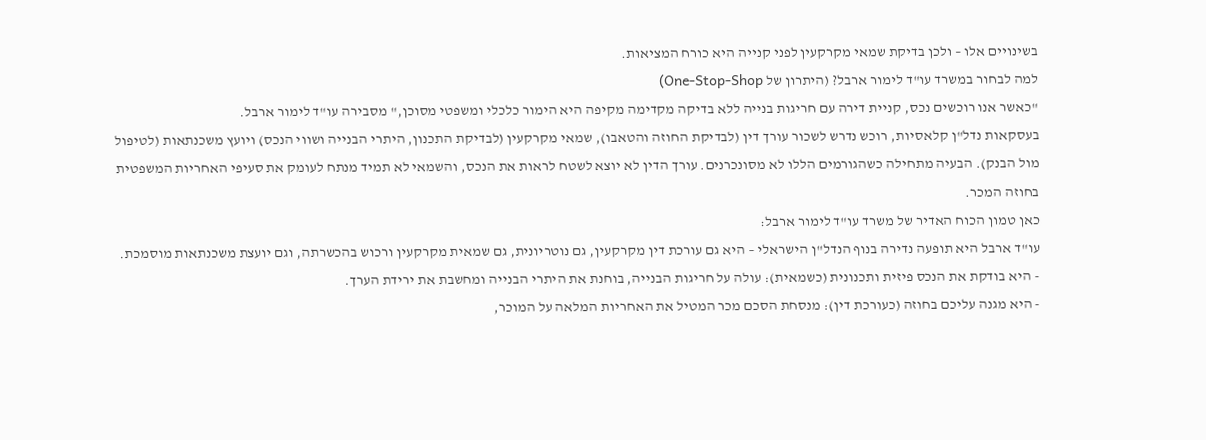בשינויים אלו – ולכן בדיקת שמאי מקרקעין לפני קנייה היא כורח המציאות.
למה לבחור במשרד עו"ד לימור ארבל? (היתרון של One-Stop-Shop)
"כאשר אנו רוכשים נכס, קניית דירה עם חריגות בנייה ללא בדיקה מקדימה מקיפה היא הימור כלכלי ומשפטי מסוכן," מסבירה עו"ד לימור ארבל.
בעסקאות נדל"ן קלאסיות, רוכש נדרש לשכור עורך דין (לבדיקת החוזה והטאבו), שמאי מקרקעין (לבדיקת התכנון, היתרי הבנייה ושווי הנכס) ויועץ משכנתאות (לטיפול מול הבנק). הבעיה מתחילה כשהגורמים הללו לא מסונכרנים. עורך הדין לא יוצא לשטח לראות את הנכס, והשמאי לא תמיד מנתח לעומק את סעיפי האחריות המשפטית בחוזה המכר.
כאן טמון הכוח האדיר של משרד עו"ד לימור ארבל:
עו"ד ארבל היא תופעה נדירה בנוף הנדל"ן הישראלי – היא גם עורכת דין מקרקעין, גם נוטריונית, גם שמאית מקרקעין ורכוש בהכשרתה, וגם יועצת משכנתאות מוסמכת.
- היא בודקת את הנכס פיזית ותכנונית (כשמאית): עולה על חריגות הבנייה, בוחנת את היתרי הבנייה ומחשבת את ירידת הערך.
- היא מגנה עליכם בחוזה (כעורכת דין): מנסחת הסכם מכר המטיל את האחריות המלאה על המוכר,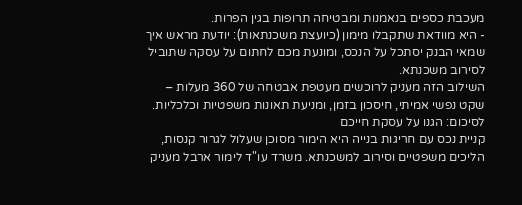מעכבת כספים בנאמנות ומבטיחה תרופות בגין הפרות.
- היא מוודאת שתקבלו מימון (כיועצת משכנתאות): יודעת מראש איך שמאי הבנק יסתכל על הנכס, ומונעת מכם לחתום על עסקה שתוביל לסירוב משכנתא.
השילוב הזה מעניק לרוכשים מעטפת אבטחה של 360 מעלות – שקט נפשי אמיתי, חיסכון בזמן, ומניעת תאונות משפטיות וכלכליות.
לסיכום: הגנו על עסקת חייכם
קניית נכס עם חריגות בנייה היא הימור מסוכן שעלול לגרור קנסות, הליכים משפטיים וסירוב למשכנתא. משרד עו"ד לימור ארבל מעניק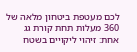לכם מעטפת ביטחון מלאה של 360 מעלות תחת קורת גג אחת: זיהוי ליקויים בשטח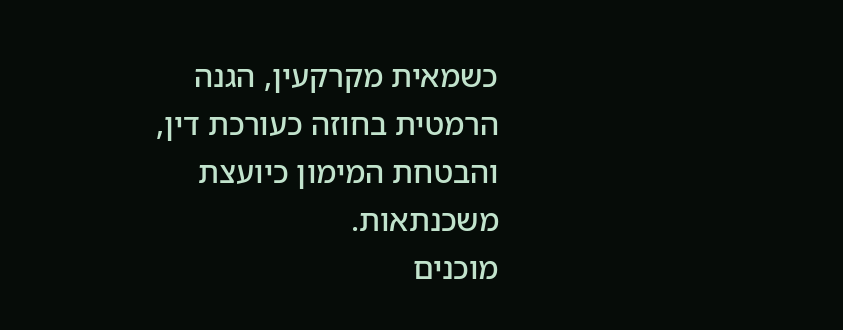כשמאית מקרקעין, הגנה הרמטית בחוזה כעורכת דין, והבטחת המימון כיועצת משכנתאות.
מוכנים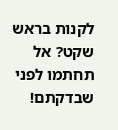לקנות בראש שקט? אל תחתמו לפני שבדקתם!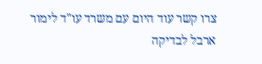צרו קשר עוד היום עם משרד עו"ד לימור ארבל לבדיקה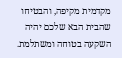מקדמית מקיפה, והבטיחו שהבית הבא שלכם יהיה השקעה בטוחה ומשתלמת.